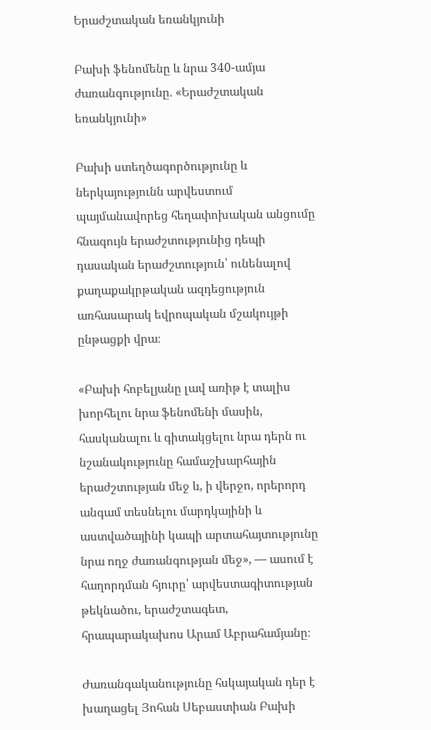Երաժշտական եռանկյունի

Բախի ֆենոմենը և նրա 340-ամյա ժառանգությունը․ «Երաժշտական եռանկյունի»

Բախի ստեղծագործությունը և ներկայությունն արվեստում պայմանավորեց հեղափոխական անցումը հնագույն երաժշտությունից դեպի դասական երաժշտություն՝ ունենալով քաղաքակրթական ազդեցություն առհասարակ եվրոպական մշակույթի ընթացքի վրա։

«Բախի հոբելյանը լավ առիթ է տալիս խորհելու նրա ֆենոմենի մասին, հասկանալու և գիտակցելու նրա դերն ու նշանակությունը համաշխարհային երաժշտության մեջ և, ի վերջո, որերորդ անգամ տեսնելու մարդկայինի և աստվածայինի կապի արտահայտությունը նրա ողջ ժառանգության մեջ», — ասում է հաղորդման հյուրը՝ արվեստագիտության թեկնածու, երաժշտագետ, հրապարակախոս Արամ Աբրահամյանը։

Ժառանգականությունը հսկայական դեր է խաղացել Յոհան Սեբաստիան Բախի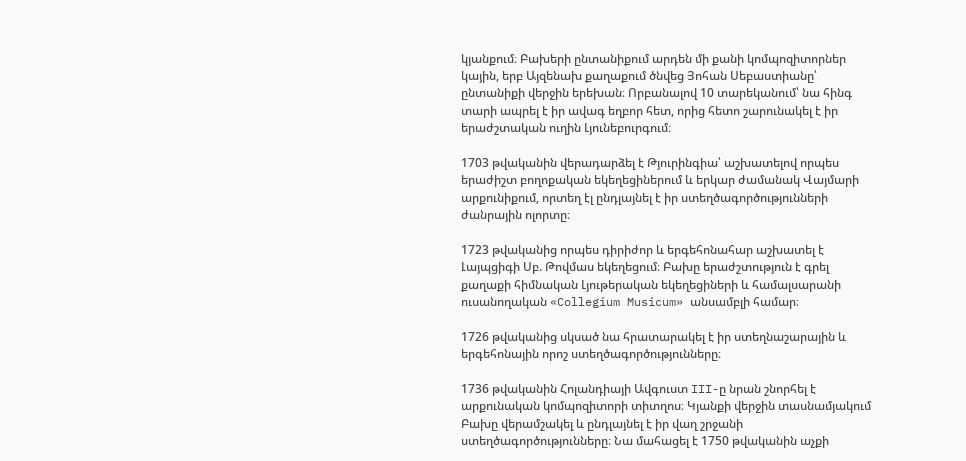կյանքում։ Բախերի ընտանիքում արդեն մի քանի կոմպոզիտորներ կային, երբ Այզենախ քաղաքում ծնվեց Յոհան Սեբաստիանը՝ ընտանիքի վերջին երեխան։ Որբանալով 10 տարեկանում՝ նա հինգ տարի ապրել է իր ավագ եղբոր հետ, որից հետո շարունակել է իր երաժշտական ուղին Լյունեբուրգում։

1703 թվականին վերադարձել է Թյուրինգիա՝ աշխատելով որպես երաժիշտ բողոքական եկեղեցիներում և երկար ժամանակ Վայմարի արքունիքում, որտեղ էլ ընդլայնել է իր ստեղծագործությունների ժանրային ոլորտը։

1723 թվականից որպես դիրիժոր և երգեհոնահար աշխատել է Լայպցիգի Սբ. Թովմաս եկեղեցում։ Բախը երաժշտություն է գրել քաղաքի հիմնական Լյութերական եկեղեցիների և համալսարանի ուսանողական «Collegium Musicum» անսամբլի համար։

1726 թվականից սկսած նա հրատարակել է իր ստեղնաշարային և երգեհոնային որոշ ստեղծագործությունները։

1736 թվականին Հոլանդիայի Ավգուստ III-ը նրան շնորհել է արքունական կոմպոզիտորի տիտղոս։ Կյանքի վերջին տասնամյակում Բախը վերամշակել և ընդլայնել է իր վաղ շրջանի ստեղծագործությունները։ Նա մահացել է 1750 թվականին աչքի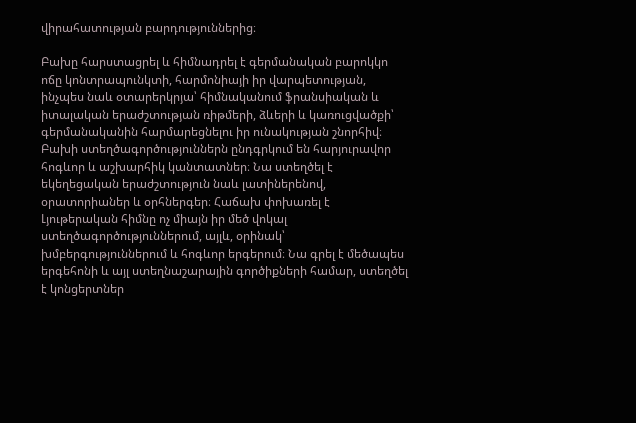վիրահատության բարդություններից։

Բախը հարստացրել և հիմնադրել է գերմանական բարոկկո ոճը կոնտրապունկտի, հարմոնիայի իր վարպետության, ինչպես նաև օտարերկրյա՝ հիմնականում ֆրանսիական և իտալական երաժշտության ռիթմերի, ձևերի և կառուցվածքի՝ գերմանականին հարմարեցնելու իր ունակության շնորհիվ։ Բախի ստեղծագործություններն ընդգրկում են հարյուրավոր հոգևոր և աշխարհիկ կանտատներ։ Նա ստեղծել է եկեղեցական երաժշտություն նաև լատիներենով, օրատորիաներ և օրհներգեր։ Հաճախ փոխառել է Լյութերական հիմնը ոչ միայն իր մեծ վոկալ ստեղծագործություններում, այլև, օրինակ՝ խմբերգություններում և հոգևոր երգերում։ Նա գրել է մեծապես երգեհոնի և այլ ստեղնաշարային գործիքների համար, ստեղծել է կոնցերտներ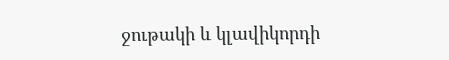ջութակի և կլավիկորդի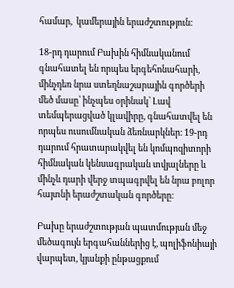համար,  կամերային երաժշտություն։

18-րդ դարում Բախին հիմնականում գնահատել են որպես երգեհոնահարի, մինչդեռ նրա ստեղնաշարային գործերի մեծ մասը՝ ինչպես օրինակ՝ Լավ տեմպերացված կլավիրը, գնահատվել են որպես ուսումնական ձեռնարկներ։ 19-րդ դարում հրատարակվել են կոմպոզիտորի հիմնական կենսագրական տվյալները և մինչև դարի վերջ տպագրվել են նրա բոլոր հայտնի երաժշտական գործերը։

Բախը երաժշտության պատմության մեջ մեծագույն երգահաններից է, պոլիֆոնիայի վարպետ, կյանքի ընթացքում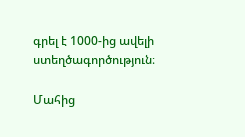գրել է 1000-ից ավելի ստեղծագործություն։

Մահից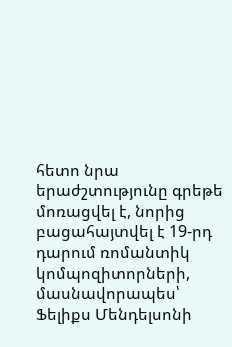հետո նրա երաժշտությունը գրեթե մոռացվել է, նորից բացահայտվել է 19-րդ դարում ռոմանտիկ կոմպոզիտորների, մասնավորապես՝ Ֆելիքս Մենդելսոնի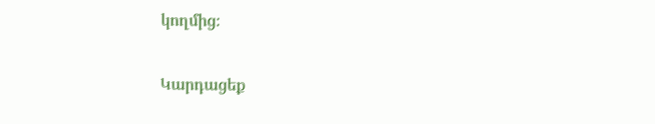կողմից։

Կարդացեք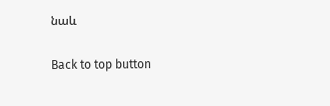նաև

Back to top button